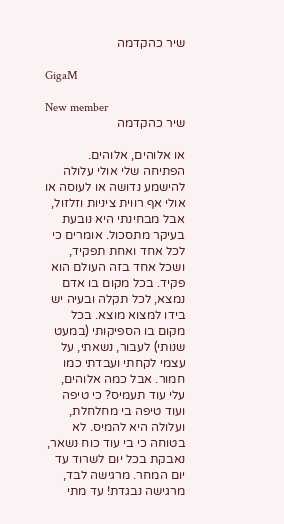שיר כהקדמה

GigaM

New member
שיר כהקדמה

או אלוהים, אלוהים. הפתיחה שלי אולי עלולה להישמע נדושה או לעוסה או אולי אף רווית ציניות וזלזול, אבל מבחינתי היא נובעת בעיקר מתסכול. אומרים כי לכל אחד ואחת תפקיד, ושכל אחד בזה העולם הוא פקיד. בכל מקום בו אדם נמצא, לכל תקלה ובעיה יש בידו למצוא מוצא. בכל מקום בו הספיקותי (במעט שנותי) לעבור, נשאתי, על עצמי לקחתי ועבדתי כמו חמור. אבל כמה אלוהים, עלי עוד תעמיס? כי טיפה ועוד טיפה בי מחלחלת, ועלולה היא להמיס. לא בטוחה כי בי עוד כוח נשאר, נאבקת בכל יום לשרוד עד יום המחר. מרגישה לבד, מרגישה נבגדת! עד מתי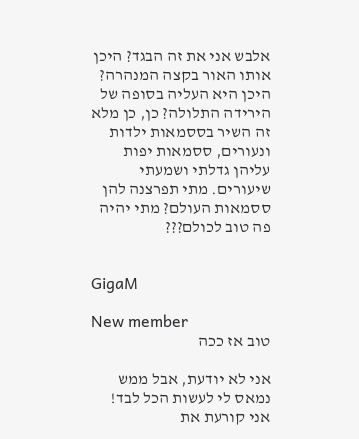אלבש אני את זה הבגד? היכן אותו האור בקצה המנהרה? היכן היא העליה בסופה של הירידה התלולה? כן, כן מלא זה השיר בססמאות ילדות ונעורים, ססמאות יפות עליהן גדלתי ושמעתי שיעורים. מתי תפרצנה להן ססמאות העולם? מתי יהיה פה טוב לכולם???


GigaM

New member
טוב אז ככה

אני לא יודעת, אבל ממש נמאס לי לעשות הכל לבד! אני קורעת את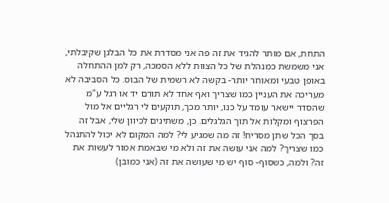התחת, אם מותר להגיד את זה פה אני מסדרת את כל הבלגן שקיבלתי, אני משמשת כמנהלת של כל הצוות ללא הסמכה, רק למן ההתחלה באופן טבעי ומאוחר יותר- בקשה לא רשמית של הבוס. כל הסביבה לא מעריכה את העניין כמו שצריך ואף אחד לא תורם יד או רגל ע"מ שהסדר יישאר עומד על כנו, יותר מכך, תוקעים לי רגליים אל מול הפרצוף ומקלות אל תוך הגלגלים. כן, משתינים לכיוון שלי, אבל זה בסך הכל שתן מסריח! זה מה שמגיע לי? למה המקום לא יכול להתנהל כמו שצריך? למה אני עושה את זה ולא מי שבאמת אמור לעשות את זה? ולמה, כשסוף- סוף יש מי שעושה את זה (אני כמובן)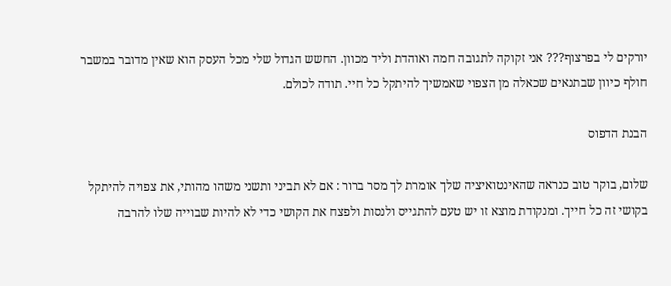יורקים לי בפרצוף??? אני זקוקה לתגובה חמה ואוהדת וליד מכוון. החשש הגדול שלי מכל העסק הוא שאין מדובר במשבר חולף כיוון שבתנאים שכאלה מן הצפוי שאמשיך להיתקל כל חיי. תודה לכולם.

הבנת הדפוס

שלום, בוקר טוב כנראה שהאינטואיציה שלך אומרת לך מסר ברור : אם לא תביני ותשני משהו מהותי, את צפויה להיתקל בקושי זה כל חייך. ומנקודת מוצא זו יש טעם להתגייס ולנסות ולפצח את הקושי כדי לא להיות שבוייה שלו להרבה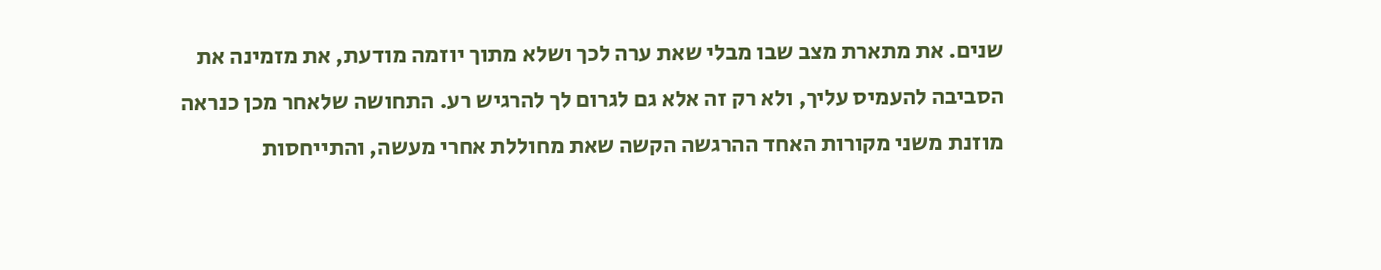שנים. את מתארת מצב שבו מבלי שאת ערה לכך ושלא מתוך יוזמה מודעת, את מזמינה את הסביבה להעמיס עליך, ולא רק זה אלא גם לגרום לך להרגיש רע. התחושה שלאחר מכן כנראה מוזנת משני מקורות האחד ההרגשה הקשה שאת מחוללת אחרי מעשה, והתייחסות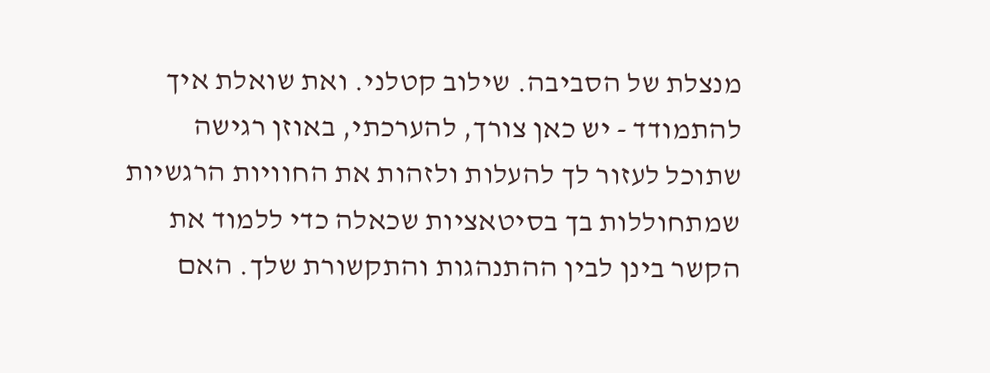מנצלת של הסביבה. שילוב קטלני. ואת שואלת איך להתמודד - יש כאן צורך, להערכתי, באוזן רגישה שתוכל לעזור לך להעלות ולזהות את החוויות הרגשיות שמתחוללות בך בסיטאציות שכאלה כדי ללמוד את הקשר בינן לבין ההתנהגות והתקשורת שלך. האם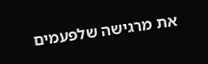את מרגישה שלפעמים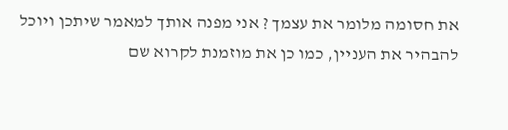את חסומה מלומר את עצמך ? אני מפנה אותך למאמר שיתכן ויוכל להבהיר את העניין, כמו כן את מוזמנת לקרוא שם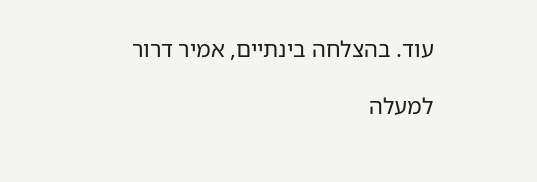עוד. בהצלחה בינתיים, אמיר דרור

למעלה